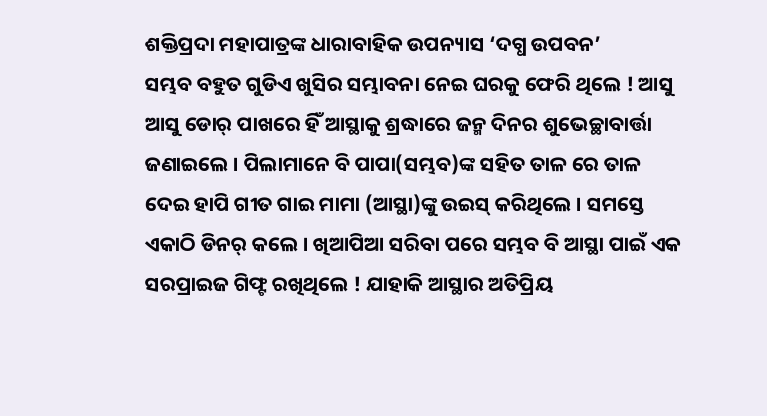ଶକ୍ତିପ୍ରଦା ମହାପାତ୍ରଙ୍କ ଧାରାବାହିକ ଉପନ୍ୟାସ ‘ଦଗ୍ଧ ଉପବନ’
ସମ୍ଭବ ବହୁତ ଗୁଡିଏ ଖୁସିର ସମ୍ଭାବନା ନେଇ ଘରକୁ ଫେରି ଥିଲେ ! ଆସୁ ଆସୁ ଡୋର୍ ପାଖରେ ହିଁ ଆସ୍ଥାକୁ ଶ୍ରଦ୍ଧାରେ ଜନ୍ମ ଦିନର ଶୁଭେଚ୍ଛାବାର୍ତ୍ତା ଜଣାଇଲେ । ପିଲାମାନେ ବି ପାପା(ସମ୍ଭବ)ଙ୍କ ସହିତ ତାଳ ରେ ତାଳ ଦେଇ ହାପି ଗୀତ ଗାଇ ମାମା (ଆସ୍ଥା)ଙ୍କୁ ଉଇସ୍ କରିଥିଲେ । ସମସ୍ତେ ଏକାଠି ଡିନର୍ କଲେ । ଖିଆପିଆ ସରିବା ପରେ ସମ୍ଭବ ବି ଆସ୍ଥା ପାଇଁ ଏକ ସରପ୍ରାଇଜ ଗିଫ୍ଟ ରଖିଥିଲେ ! ଯାହାକି ଆସ୍ଥାର ଅତିପ୍ରିୟ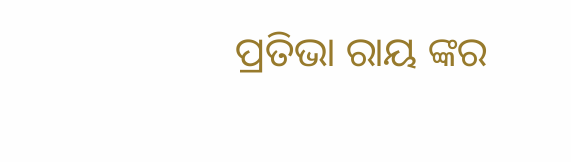ପ୍ରତିଭା ରାୟ ଙ୍କର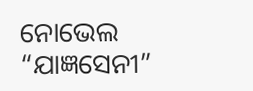ନୋଭେଲ “ଯାଜ୍ଞସେନୀ”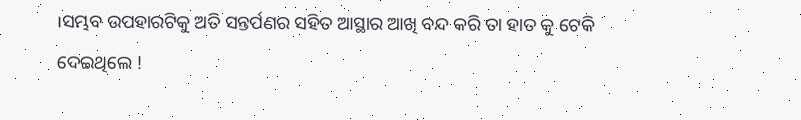।ସମ୍ଭବ ଉପହାରଟିକୁ ଅତି ସନ୍ତର୍ପଣର ସହିତ ଆସ୍ଥାର ଆଖି ବନ୍ଦ କରି ତା ହାତ କୁ ଟେକି ଦେଇଥିଲେ !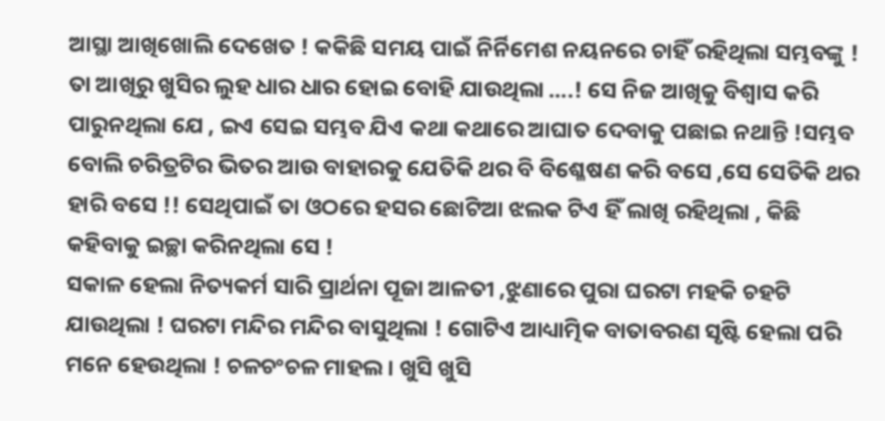ଆସ୍ଥା ଆଖିଖୋଲି ଦେଖେତ ! କକିଛି ସମୟ ପାଇଁ ନିର୍ନିମେଶ ନୟନରେ ଚାହିଁ ରହିଥିଲା ସମ୍ଭବଙ୍କୁ ! ତା ଆଖିରୁ ଖୁସିର ଲୁହ ଧାର ଧାର ହୋଇ ବୋହି ଯାଉଥିଲା ….! ସେ ନିଜ ଆଖିକୁ ବିଶ୍ୱାସ କରି ପାରୁନଥିଲା ଯେ , ଇଏ ସେଇ ସମ୍ଭବ ଯିଏ କଥା କଥାରେ ଆଘାତ ଦେବାକୁ ପଛାଇ ନଥାନ୍ତି !ସମ୍ଭବ ବୋଲି ଚରିତ୍ରଟିର ଭିତର ଆଉ ବାହାରକୁ ଯେତିକି ଥର ବି ବିଶ୍ଳେଷଣ କରି ବସେ ,ସେ ସେତିକି ଥର ହାରି ବସେ !! ସେଥିପାଇଁ ତା ଓଠରେ ହସର ଛୋଟିଆ ଝଲକ ଟିଏ ହିଁ ଲାଖି ରହିଥିଲା , କିଛି କହିବାକୁ ଇଚ୍ଛା କରିନଥିଲା ସେ !
ସକାଳ ହେଲା ନିତ୍ୟକର୍ମ ସାରି ପ୍ରାର୍ଥନା ପୂଜା ଆଳତୀ ,ଝୁଣାରେ ପୁରା ଘରଟା ମହକି ଚହଟି ଯାଉଥିଲା ! ଘରଟା ମନ୍ଦିର ମନ୍ଦିର ବାସୁଥିଲା ! ଗୋଟିଏ ଆଧ୍ୟାତ୍ମିକ ବାତାବରଣ ସୃଷ୍ଟି ହେଲା ପରି ମନେ ହେଉଥିଲା ! ଚଳଚଂଚଳ ମାହଲ । ଖୁସି ଖୁସି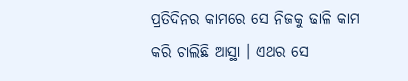ପ୍ରତିଦିନର କାମରେ ସେ ନିଜକୁ ଢାଳି କାମ କରି ଚାଲିଛି ଆସ୍ଥା । ଏଥର ସେ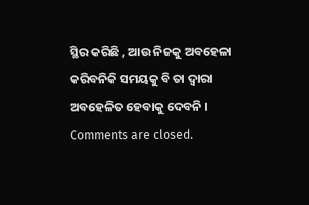ସ୍ଥିର କରିଛି , ଆଉ ନିଜକୁ ଅବହେଳା କରିବନିକି ସମୟକୁ ବି ତା ଦ୍ଵାରା ଅବହେଳିତ ହେବାକୁ ଦେବନି ।
Comments are closed.